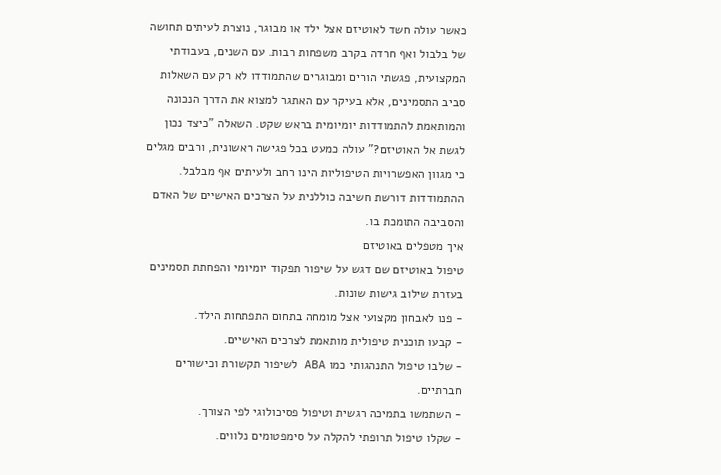כאשר עולה חשד לאוטיזם אצל ילד או מבוגר, נוצרת לעיתים תחושה של בלבול ואף חרדה בקרב משפחות רבות. עם השנים, בעבודתי המקצועית, פגשתי הורים ומבוגרים שהתמודדו לא רק עם השאלות סביב התסמינים, אלא בעיקר עם האתגר למצוא את הדרך הנכונה והמותאמת להתמודדות יומיומית בראש שקט. השאלה "כיצד נכון לגשת אל האוטיזם?" עולה כמעט בכל פגישה ראשונית, ורבים מגלים כי מגוון האפשרויות הטיפוליות הינו רחב ולעיתים אף מבלבל. ההתמודדות דורשת חשיבה כוללנית על הצרכים האישיים של האדם והסביבה התומכת בו.
איך מטפלים באוטיזם
טיפול באוטיזם שם דגש על שיפור תפקוד יומיומי והפחתת תסמינים בעזרת שילוב גישות שונות.
- פנו לאבחון מקצועי אצל מומחה בתחום התפתחות הילד.
- קבעו תוכנית טיפולית מותאמת לצרכים האישיים.
- שלבו טיפול התנהגותי כמו ABA לשיפור תקשורת וכישורים חברתיים.
- השתמשו בתמיכה רגשית וטיפול פסיכולוגי לפי הצורך.
- שקלו טיפול תרופתי להקלה על סימפטומים נלווים.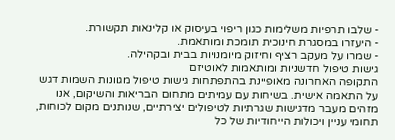- שלבו תרפיות משלימות כגון ריפוי בעיסוק או קלינאות תקשורת.
- היעזרו במסגרת חינוכית תומכת ומותאמת.
- שמרו על מעקב רציף וחיזוק מיומנויות בבית ובקהילה.
גישות טיפול חדשניות ומותאמות לאוטיזם
התקופה האחרונה מאופיינת בהתפתחות גישות טיפול מגוונות השמות דגש על התאמה אישית. בשיחות עם עמיתים מתחום הבריאות והשיקום, אנו מזהים מעבר מדגישות שגרתיות לטיפולים יצירתיים, שנותנים מקום לכוחות, תחומי עניין ויכולות הייחודיות של כל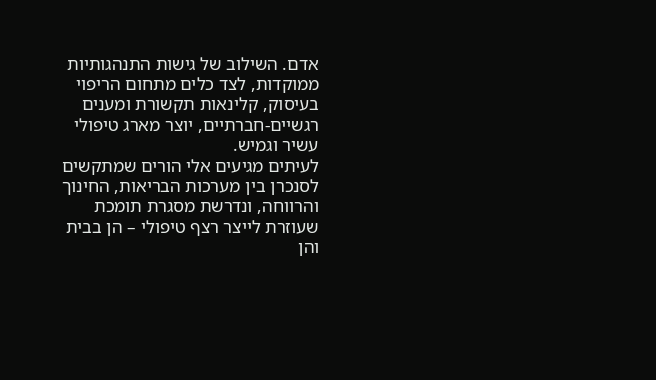אדם. השילוב של גישות התנהגותיות ממוקדות, לצד כלים מתחום הריפוי בעיסוק, קלינאות תקשורת ומענים רגשיים-חברתיים, יוצר מארג טיפולי עשיר וגמיש.
לעיתים מגיעים אלי הורים שמתקשים לסנכרן בין מערכות הבריאות, החינוך והרווחה, ונדרשת מסגרת תומכת שעוזרת לייצר רצף טיפולי – הן בבית והן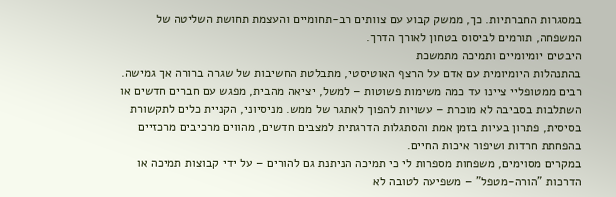במסגרות החברתיות. כך, ממשק קבוע עם צוותים רב-תחומיים והעצמת תחושת השליטה של המשפחה, תורמים לביסוס בטחון לאורך הדרך.
היבטים יומיומיים ותמיכה מתמשכת
בהתנהלות היומיומית עם אדם על הרצף האוטיסטי, מתבלטת החשיבות של שגרה ברורה אך גמישה. רבים ממטופליי ציינו עד כמה משימות פשוטות – למשל, יציאה מהבית, מפגש עם חברים חדשים או השתלבות בסביבה לא מוכרת – עשויות להפוך לאתגר של ממש. מניסיוני, הקניית כלים לתקשורת בסיסית, פתרון בעיות בזמן אמת והסתגלות הדרגתית למצבים חדשים, מהווים מרכיבים מרכזיים בהפחתת חרדות ושיפור איכות החיים.
במקרים מסוימים, משפחות מספרות לי כי תמיכה הניתנת גם להורים – על ידי קבוצות תמיכה או הדרכות "הורה-מטפל" – משפיעה לטובה לא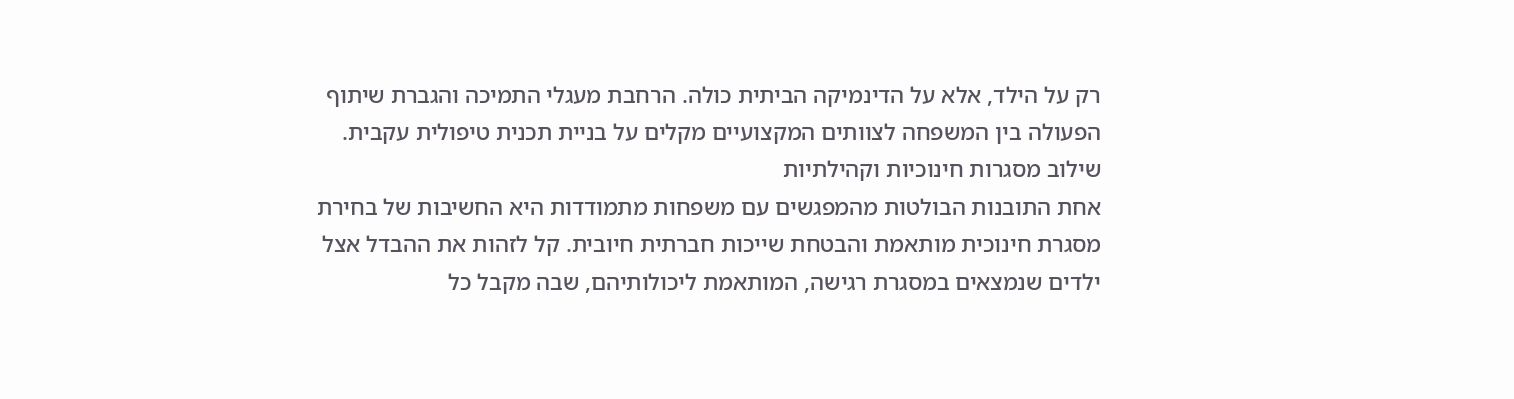רק על הילד, אלא על הדינמיקה הביתית כולה. הרחבת מעגלי התמיכה והגברת שיתוף הפעולה בין המשפחה לצוותים המקצועיים מקלים על בניית תכנית טיפולית עקבית.
שילוב מסגרות חינוכיות וקהילתיות
אחת התובנות הבולטות מהמפגשים עם משפחות מתמודדות היא החשיבות של בחירת מסגרת חינוכית מותאמת והבטחת שייכות חברתית חיובית. קל לזהות את ההבדל אצל ילדים שנמצאים במסגרת רגישה, המותאמת ליכולותיהם, שבה מקבל כל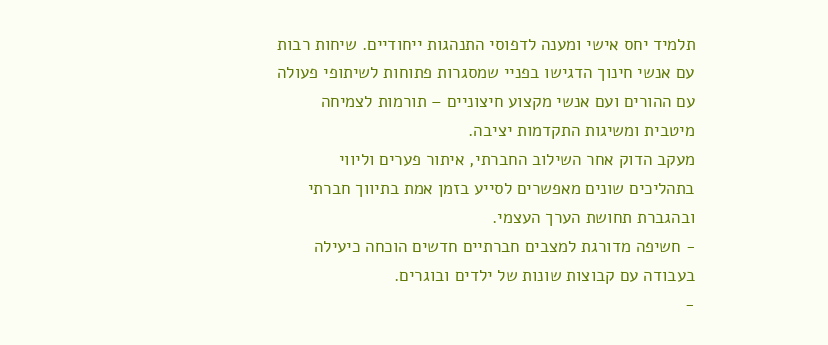תלמיד יחס אישי ומענה לדפוסי התנהגות ייחודיים. שיחות רבות עם אנשי חינוך הדגישו בפניי שמסגרות פתוחות לשיתופי פעולה עם ההורים ועם אנשי מקצוע חיצוניים – תורמות לצמיחה מיטבית ומשיגות התקדמות יציבה.
מעקב הדוק אחר השילוב החברתי, איתור פערים וליווי בתהליכים שונים מאפשרים לסייע בזמן אמת בתיווך חברתי ובהגברת תחושת הערך העצמי.
- חשיפה מדורגת למצבים חברתיים חדשים הוכחה כיעילה בעבודה עם קבוצות שונות של ילדים ובוגרים.
-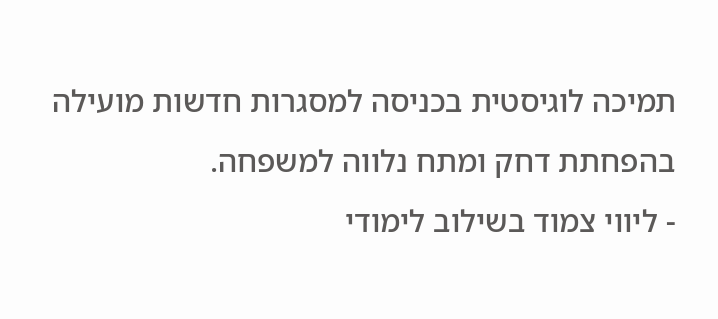תמיכה לוגיסטית בכניסה למסגרות חדשות מועילה בהפחתת דחק ומתח נלווה למשפחה.
- ליווי צמוד בשילוב לימודי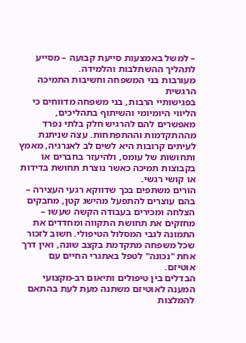– למשל באמצעות סייעת קבועה – מסייע לתהליך ההשתלבות והלמידה.
מעורבות בני המשפחה וחשיבות התמיכה הרגשית
בפגישותיי הרבות, בני משפחה מדווחים כי הליווי היומיומי והשיתוף בתהליכים, מאפשרים להם להרגיש חלק בלתי נפרד מההתקדמות וההתפתחות. עצה שניתנת לעיתים קרובות היא לשים לב לאנרגיה, מאמץ ותחושות של עומס, ולהיעזר בחברים או בקבוצות תמיכה כאשר נוצרת תחושת בדידות או קושי רגשי.
הורים משתפים בכך שדווקא רגעי העצירה – בהם עוצרים להתפעל מהישג קטן, מחבקים הצלחה ומכירים בעבודה הקשה שעשו – מחזקים את תחושת התקווה ומחדדים את התמונה לגבי המסלול הטיפולי. חשוב לזכור שכל משפחה מתקדמת בקצב שונה, ואין דרך אחת "נכונה" לטפל באתגרי החיים עם אוטיזם.
הבדלים בין טיפולים ותיאום רב-מקצועי
המענה לאוטיזם משתנה מעת לעת בהתאם להמלצות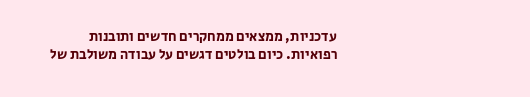עדכניות, ממצאים ממחקרים חדשים ותובנות רפואיות. כיום בולטים דגשים על עבודה משולבת של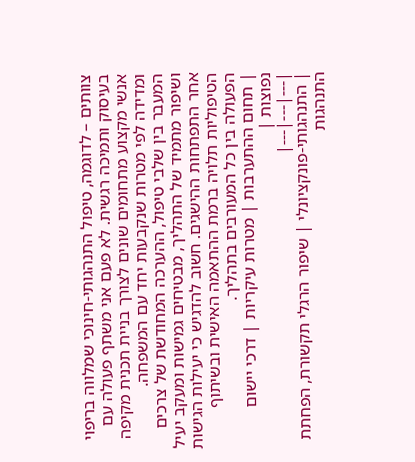צוותים – לדוגמה, טיפול התנהגותי-חינוכי שמלווה בריפוי בעיסוק ותמיכה רגשית. לא פעם אני משתף פעולה עם אנשי מקצוע מתחומים שונים לצורך בניית תכנית מקיפה ומדידה לפי מטרות שנקבעות יחד עם המשפחה.
המעבר בין שלבי טיפול, ההערכה המחודשת של צרכים ושיפור מתמיד של התהליך, מבטיחים גמישות ומעקב יעיל אחר התפתחות ההישגים. חשוב להדגיש כי יעילות הגישות הטיפוליות תלויה ברמת ההתאמה האישית ובשיתוף הפעולה בין כל המעורבים בתהליך.
| תחום ההתערבות | מטרות עיקריות | דרכי יישום נפוצות |
|---|---|---|
| התנהגותי-פונקציונלי | שיפור הרגלי תקשורת, הפחתת התנהגות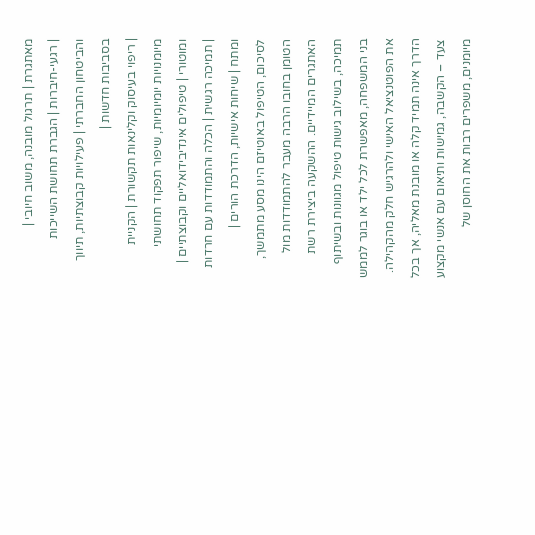מאתגרת | תרגול מובנה, משוב חיובי |
| רגעי-חיברות | הגברת תחושת השייכות והביטחון החברתי | פעילויות קבוצתיות, תיווך בסביבות חדשות |
| ריפוי בעיסוק וקלינאות תקשורת | הקניית מיומנויות יומיומיות, שיפור תפקוד תחושתי ומוטורי | טיפולים אינדיבידואליים וקבוצתיים |
| תמיכה רגשית | הכלה והתמודדות עם חרדות ומתח | שיחות אישיות, הדרכת הורים |
לסיכום, הטיפול באוטיזם הינו מסע מתמשך, הטומן בחובו הרבה מעבר להתמודדות מול האתגרים המיידיים. ההשקעה ביצירת רשת תמיכה, בשילוב גישות טיפול מגוונות ובשיתוף בני המשפחה, מאפשרת לכל ילד או בוגר לממש את הפוטנציאל האישי ולהרגיש חלק מהקהילה. הדרך אינה תמיד קלה או מובנת מאליה, אך בכל צעד – הקשבה, גמישות ותיאום עם אנשי מקצוע מיומנים, משפרים רבות את החוסן של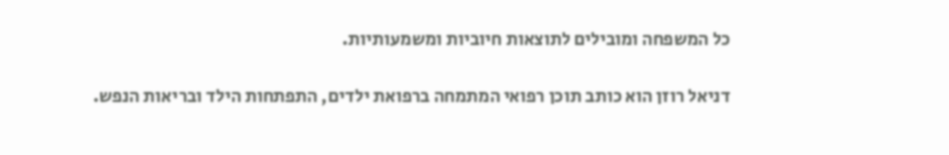כל המשפחה ומובילים לתוצאות חיוביות ומשמעותיות.

דניאל רוזן הוא כותב תוכן רפואי המתמחה ברפואת ילדים, התפתחות הילד ובריאות הנפש.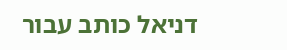דניאל כותב עבור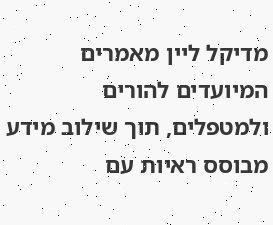מדיקל ליין מאמרים המיועדים להורים ולמטפלים, תוך שילוב מידע מבוסס ראיות עם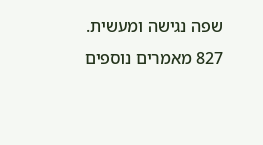שפה נגישה ומעשית.
827 מאמרים נוספים